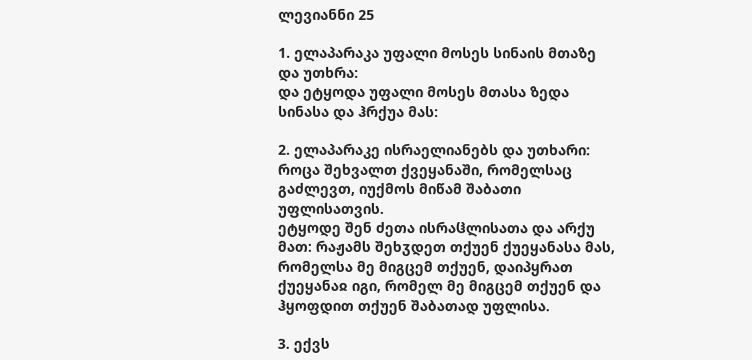ლევიანნი 25

1. ელაპარაკა უფალი მოსეს სინაის მთაზე და უთხრა:
და ეტყოდა უფალი მოსეს მთასა ზედა სინასა და ჰრქუა მას:

2. ელაპარაკე ისრაელიანებს და უთხარი: როცა შეხვალთ ქვეყანაში, რომელსაც გაძლევთ, იუქმოს მიწამ შაბათი უფლისათვის.
ეტყოდე შენ ძეთა ისრაჱლისათა და არქუ მათ: რაჟამს შეხჳდეთ თქუენ ქუეყანასა მას, რომელსა მე მიგცემ თქუენ, დაიპყრათ ქუეყანაჲ იგი, რომელ მე მიგცემ თქუენ და ჰყოფდით თქუენ შაბათად უფლისა.

3. ექვს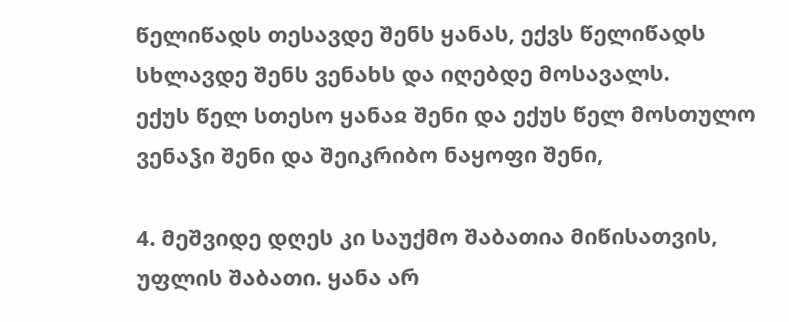წელიწადს თესავდე შენს ყანას, ექვს წელიწადს სხლავდე შენს ვენახს და იღებდე მოსავალს.
ექუს წელ სთესო ყანაჲ შენი და ექუს წელ მოსთულო ვენაჴი შენი და შეიკრიბო ნაყოფი შენი,

4. მეშვიდე დღეს კი საუქმო შაბათია მიწისათვის, უფლის შაბათი. ყანა არ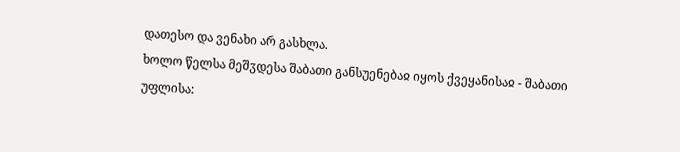დათესო და ვენახი არ გასხლა.
ხოლო წელსა მეშჳდესა შაბათი განსუენებაჲ იყოს ქვეყანისაჲ - შაბათი უფლისა: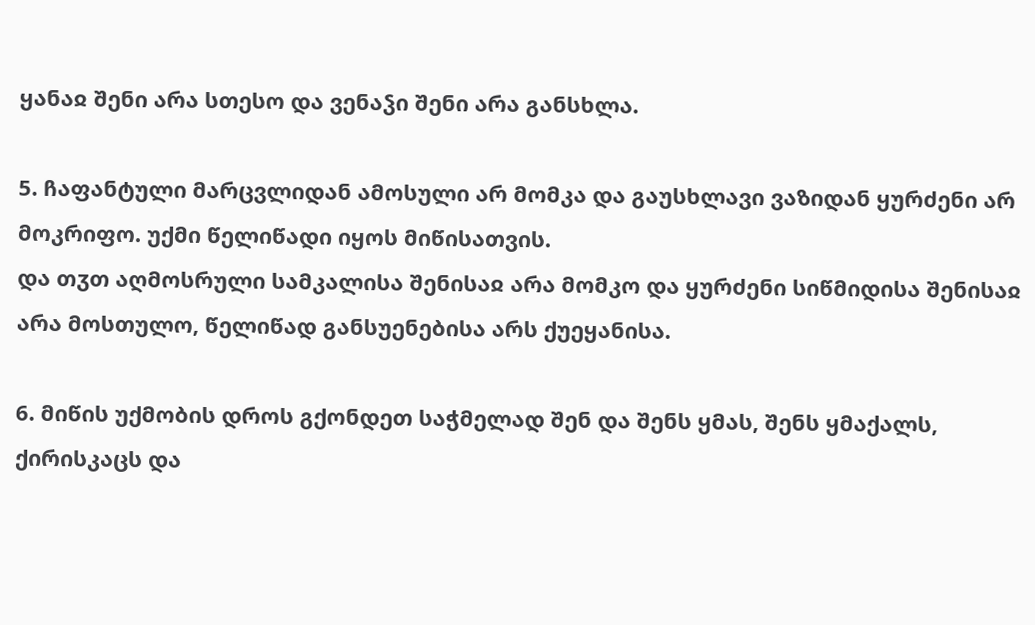ყანაჲ შენი არა სთესო და ვენაჴი შენი არა განსხლა.

5. ჩაფანტული მარცვლიდან ამოსული არ მომკა და გაუსხლავი ვაზიდან ყურძენი არ მოკრიფო. უქმი წელიწადი იყოს მიწისათვის.
და თჳთ აღმოსრული სამკალისა შენისაჲ არა მომკო და ყურძენი სიწმიდისა შენისაჲ არა მოსთულო, წელიწად განსუენებისა არს ქუეყანისა.

6. მიწის უქმობის დროს გქონდეთ საჭმელად შენ და შენს ყმას, შენს ყმაქალს, ქირისკაცს და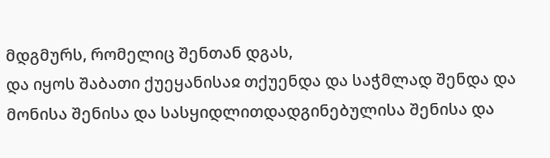მდგმურს, რომელიც შენთან დგას,
და იყოს შაბათი ქუეყანისაჲ თქუენდა და საჭმლად შენდა და მონისა შენისა და სასყიდლითდადგინებულისა შენისა და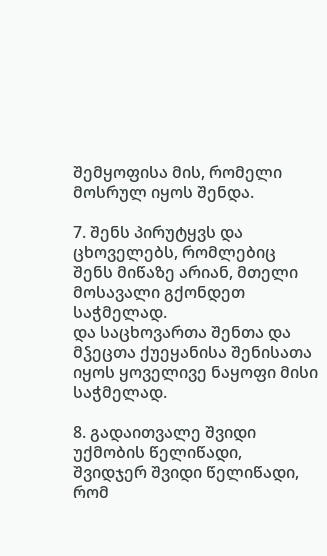შემყოფისა მის, რომელი მოსრულ იყოს შენდა.

7. შენს პირუტყვს და ცხოველებს, რომლებიც შენს მიწაზე არიან, მთელი მოსავალი გქონდეთ საჭმელად.
და საცხოვართა შენთა და მჴეცთა ქუეყანისა შენისათა იყოს ყოველივე ნაყოფი მისი საჭმელად.

8. გადაითვალე შვიდი უქმობის წელიწადი, შვიდჯერ შვიდი წელიწადი, რომ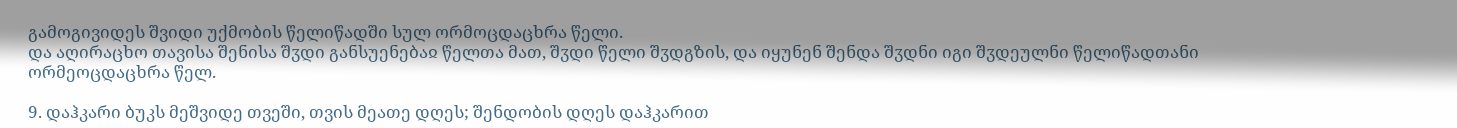გამოგივიდეს შვიდი უქმობის წელიწადში სულ ორმოცდაცხრა წელი.
და აღირაცხო თავისა შენისა შჳდი განსუენებაჲ წელთა მათ, შჳდი წელი შჳდგზის, და იყუნენ შენდა შჳდნი იგი შჳდეულნი წელიწადთანი ორმეოცდაცხრა წელ.

9. დაჰკარი ბუკს მეშვიდე თვეში, თვის მეათე დღეს; შენდობის დღეს დაჰკარით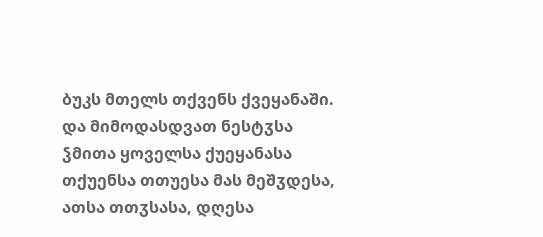ბუკს მთელს თქვენს ქვეყანაში.
და მიმოდასდვათ ნესტჳსა ჴმითა ყოველსა ქუეყანასა თქუენსა თთუესა მას მეშჳდესა, ათსა თთჳსასა, დღესა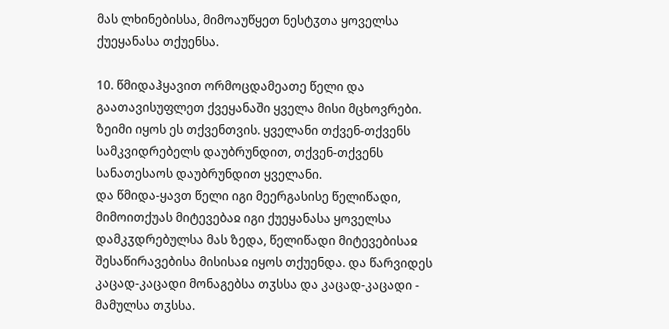მას ლხინებისსა, მიმოაუწყეთ ნესტჳთა ყოველსა ქუეყანასა თქუენსა.

10. წმიდაჰყავით ორმოცდამეათე წელი და გაათავისუფლეთ ქვეყანაში ყველა მისი მცხოვრები. ზეიმი იყოს ეს თქვენთვის. ყველანი თქვენ-თქვენს სამკვიდრებელს დაუბრუნდით, თქვენ-თქვენს სანათესაოს დაუბრუნდით ყველანი.
და წმიდა-ყავთ წელი იგი მეერგასისე წელიწადი, მიმოითქუას მიტევებაჲ იგი ქუეყანასა ყოველსა დამკჳდრებულსა მას ზედა, წელიწადი მიტევებისაჲ შესაწირავებისა მისისაჲ იყოს თქუენდა. და წარვიდეს კაცად-კაცადი მონაგებსა თჳსსა და კაცად-კაცადი - მამულსა თჳსსა.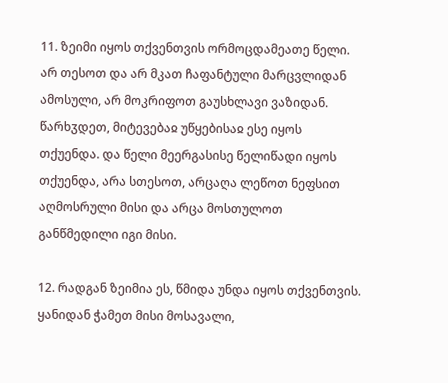11. ზეიმი იყოს თქვენთვის ორმოცდამეათე წელი. არ თესოთ და არ მკათ ჩაფანტული მარცვლიდან ამოსული, არ მოკრიფოთ გაუსხლავი ვაზიდან.
წარხჳდეთ, მიტევებაჲ უწყებისაჲ ესე იყოს თქუენდა. და წელი მეერგასისე წელიწადი იყოს თქუენდა, არა სთესოთ, არცაღა ლეწოთ ნეფსით აღმოსრული მისი და არცა მოსთულოთ განწმედილი იგი მისი.

12. რადგან ზეიმია ეს, წმიდა უნდა იყოს თქვენთვის. ყანიდან ჭამეთ მისი მოსავალი,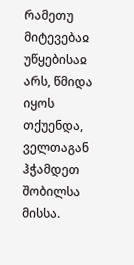რამეთუ მიტევებაჲ უწყებისაჲ არს, წმიდა იყოს თქუენდა, ველთაგან ჰჭამდეთ შობილსა მისსა.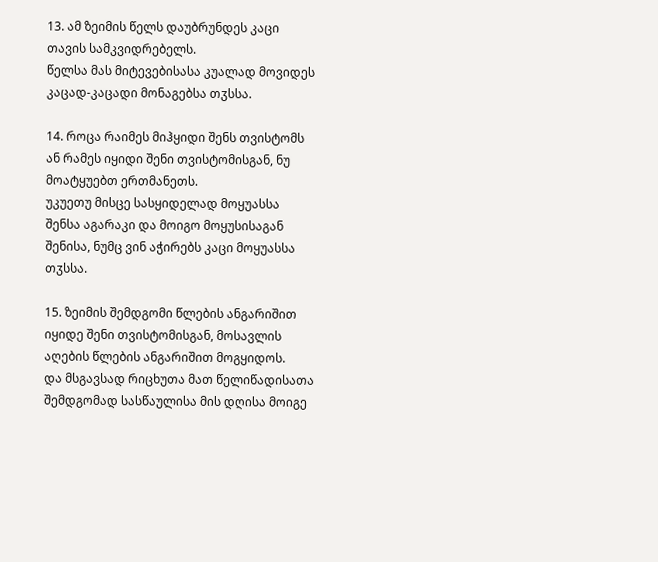13. ამ ზეიმის წელს დაუბრუნდეს კაცი თავის სამკვიდრებელს.
წელსა მას მიტევებისასა კუალად მოვიდეს კაცად-კაცადი მონაგებსა თჳსსა.

14. როცა რაიმეს მიჰყიდი შენს თვისტომს ან რამეს იყიდი შენი თვისტომისგან, ნუ მოატყუებთ ერთმანეთს.
უკუეთუ მისცე სასყიდელად მოყუასსა შენსა აგარაკი და მოიგო მოყუსისაგან შენისა, ნუმც ვინ აჭირებს კაცი მოყუასსა თჳსსა.

15. ზეიმის შემდგომი წლების ანგარიშით იყიდე შენი თვისტომისგან, მოსავლის აღების წლების ანგარიშით მოგყიდოს.
და მსგავსად რიცხუთა მათ წელიწადისათა შემდგომად სასწაულისა მის დღისა მოიგე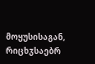მოყუსისაგან, რიცხჳსაებრ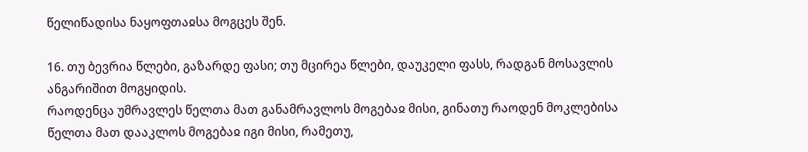წელიწადისა ნაყოფთაჲსა მოგცეს შენ.

16. თუ ბევრია წლები, გაზარდე ფასი; თუ მცირეა წლები, დაუკელი ფასს, რადგან მოსავლის ანგარიშით მოგყიდის.
რაოდენცა უმრავლეს წელთა მათ განამრავლოს მოგებაჲ მისი, გინათუ რაოდენ მოკლებისა წელთა მათ დააკლოს მოგებაჲ იგი მისი, რამეთუ,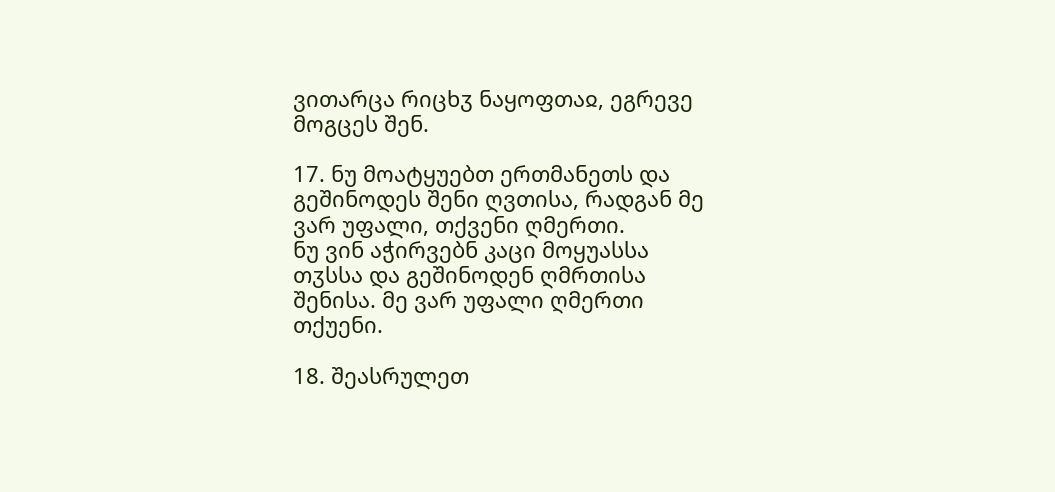ვითარცა რიცხჳ ნაყოფთაჲ, ეგრევე მოგცეს შენ.

17. ნუ მოატყუებთ ერთმანეთს და გეშინოდეს შენი ღვთისა, რადგან მე ვარ უფალი, თქვენი ღმერთი.
ნუ ვინ აჭირვებნ კაცი მოყუასსა თჳსსა და გეშინოდენ ღმრთისა შენისა. მე ვარ უფალი ღმერთი თქუენი.

18. შეასრულეთ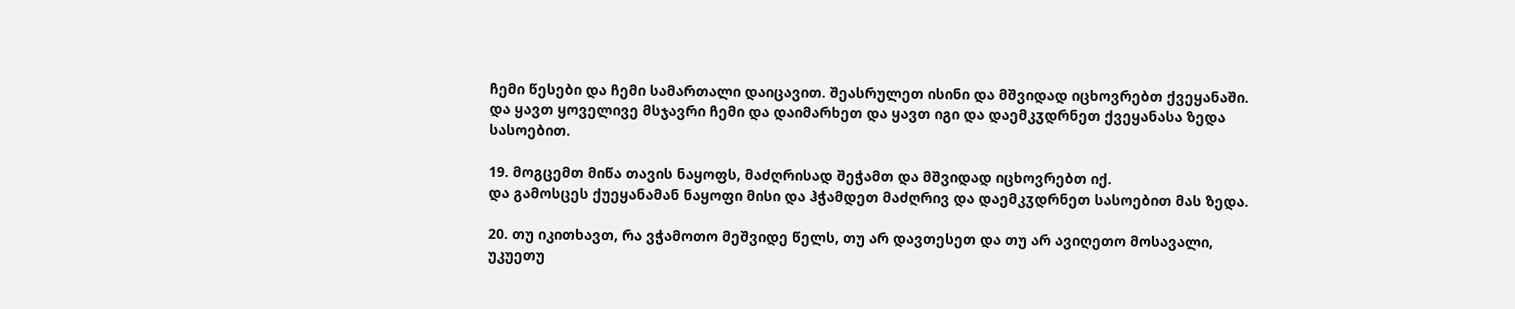ჩემი წესები და ჩემი სამართალი დაიცავით. შეასრულეთ ისინი და მშვიდად იცხოვრებთ ქვეყანაში.
და ყავთ ყოველივე მსჯავრი ჩემი და დაიმარხეთ და ყავთ იგი და დაემკჳდრნეთ ქვეყანასა ზედა სასოებით.

19. მოგცემთ მიწა თავის ნაყოფს, მაძღრისად შეჭამთ და მშვიდად იცხოვრებთ იქ.
და გამოსცეს ქუეყანამან ნაყოფი მისი და ჰჭამდეთ მაძღრივ და დაემკჳდრნეთ სასოებით მას ზედა.

20. თუ იკითხავთ, რა ვჭამოთო მეშვიდე წელს, თუ არ დავთესეთ და თუ არ ავიღეთო მოსავალი,
უკუეთუ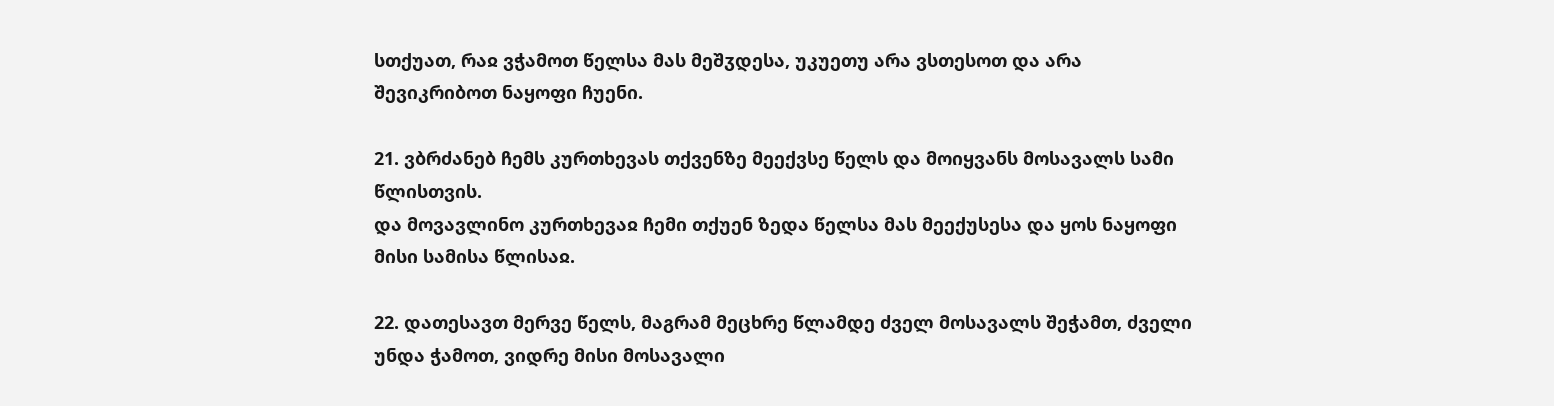სთქუათ, რაჲ ვჭამოთ წელსა მას მეშჳდესა, უკუეთუ არა ვსთესოთ და არა შევიკრიბოთ ნაყოფი ჩუენი.

21. ვბრძანებ ჩემს კურთხევას თქვენზე მეექვსე წელს და მოიყვანს მოსავალს სამი წლისთვის.
და მოვავლინო კურთხევაჲ ჩემი თქუენ ზედა წელსა მას მეექუსესა და ყოს ნაყოფი მისი სამისა წლისაჲ.

22. დათესავთ მერვე წელს, მაგრამ მეცხრე წლამდე ძველ მოსავალს შეჭამთ, ძველი უნდა ჭამოთ, ვიდრე მისი მოსავალი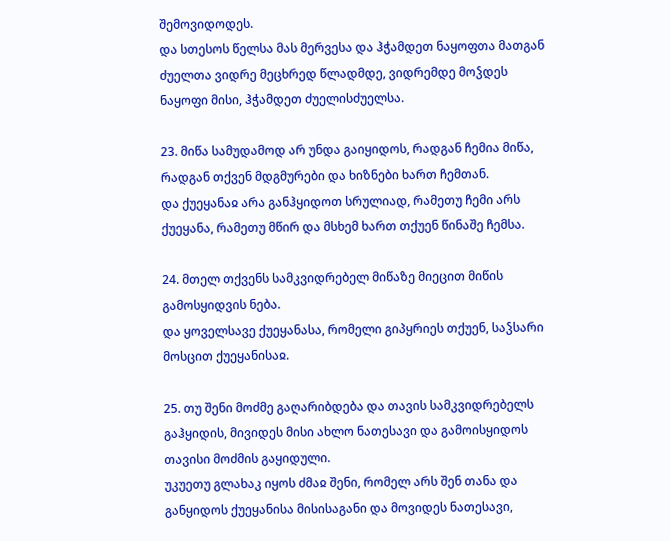შემოვიდოდეს.
და სთესოს წელსა მას მერვესა და ჰჭამდეთ ნაყოფთა მათგან ძუელთა ვიდრე მეცხრედ წლადმდე, ვიდრემდე მოჴდეს ნაყოფი მისი, ჰჭამდეთ ძუელისძუელსა.

23. მიწა სამუდამოდ არ უნდა გაიყიდოს, რადგან ჩემია მიწა, რადგან თქვენ მდგმურები და ხიზნები ხართ ჩემთან.
და ქუეყანაჲ არა განჰყიდოთ სრულიად, რამეთუ ჩემი არს ქუეყანა, რამეთუ მწირ და მსხემ ხართ თქუენ წინაშე ჩემსა.

24. მთელ თქვენს სამკვიდრებელ მიწაზე მიეცით მიწის გამოსყიდვის ნება.
და ყოველსავე ქუეყანასა, რომელი გიპყრიეს თქუენ, საჴსარი მოსცით ქუეყანისაჲ.

25. თუ შენი მოძმე გაღარიბდება და თავის სამკვიდრებელს გაჰყიდის, მივიდეს მისი ახლო ნათესავი და გამოისყიდოს თავისი მოძმის გაყიდული.
უკუეთუ გლახაკ იყოს ძმაჲ შენი, რომელ არს შენ თანა და განყიდოს ქუეყანისა მისისაგანი და მოვიდეს ნათესავი,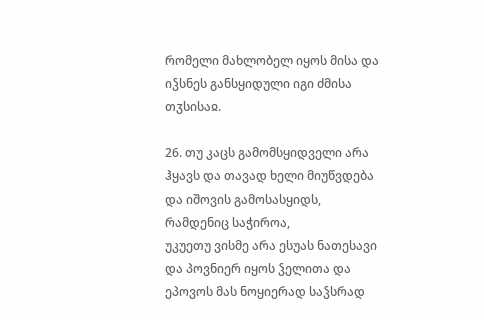რომელი მახლობელ იყოს მისა და იჴსნეს განსყიდული იგი ძმისა თჳსისაჲ.

26. თუ კაცს გამომსყიდველი არა ჰყავს და თავად ხელი მიუწვდება და იშოვის გამოსასყიდს, რამდენიც საჭიროა,
უკუეთუ ვისმე არა ესუას ნათესავი და პოვნიერ იყოს ჴელითა და ეპოვოს მას ნოყიერად საჴსრად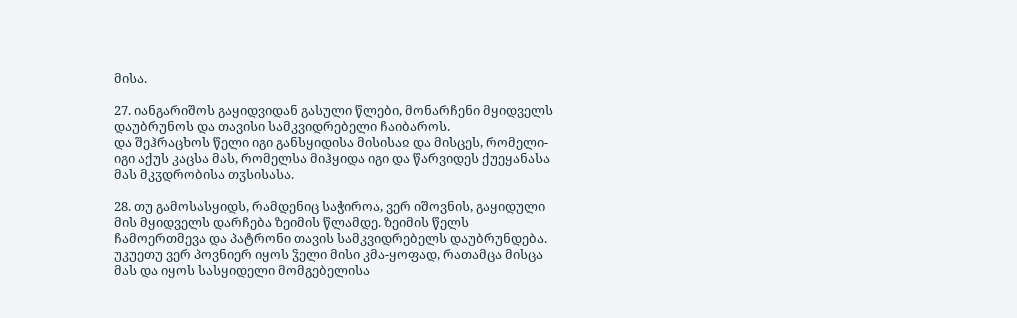მისა.

27. იანგარიშოს გაყიდვიდან გასული წლები, მონარჩენი მყიდველს დაუბრუნოს და თავისი სამკვიდრებელი ჩაიბაროს.
და შეჰრაცხოს წელი იგი განსყიდისა მისისაჲ და მისცეს, რომელი-იგი აქუს კაცსა მას, რომელსა მიჰყიდა იგი და წარვიდეს ქუეყანასა მას მკჳდრობისა თჳსისასა.

28. თუ გამოსასყიდს, რამდენიც საჭიროა, ვერ იშოვნის, გაყიდული მის მყიდველს დარჩება ზეიმის წლამდე. ზეიმის წელს ჩამოერთმევა და პატრონი თავის სამკვიდრებელს დაუბრუნდება.
უკუეთუ ვერ პოვნიერ იყოს ჴელი მისი კმა-ყოფად, რათამცა მისცა მას და იყოს სასყიდელი მომგებელისა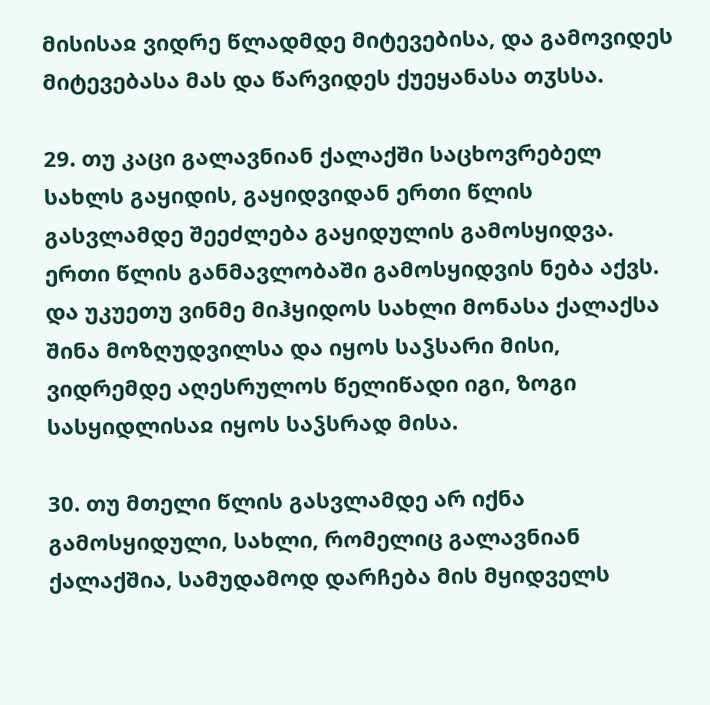მისისაჲ ვიდრე წლადმდე მიტევებისა, და გამოვიდეს მიტევებასა მას და წარვიდეს ქუეყანასა თჳსსა.

29. თუ კაცი გალავნიან ქალაქში საცხოვრებელ სახლს გაყიდის, გაყიდვიდან ერთი წლის გასვლამდე შეეძლება გაყიდულის გამოსყიდვა. ერთი წლის განმავლობაში გამოსყიდვის ნება აქვს.
და უკუეთუ ვინმე მიჰყიდოს სახლი მონასა ქალაქსა შინა მოზღუდვილსა და იყოს საჴსარი მისი, ვიდრემდე აღესრულოს წელიწადი იგი, ზოგი სასყიდლისაჲ იყოს საჴსრად მისა.

30. თუ მთელი წლის გასვლამდე არ იქნა გამოსყიდული, სახლი, რომელიც გალავნიან ქალაქშია, სამუდამოდ დარჩება მის მყიდველს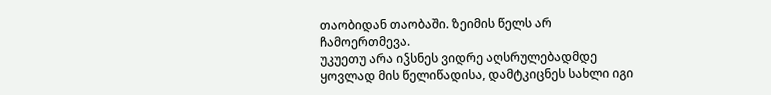თაობიდან თაობაში. ზეიმის წელს არ ჩამოერთმევა.
უკუეთუ არა იჴსნეს ვიდრე აღსრულებადმდე ყოვლად მის წელიწადისა, დამტკიცნეს სახლი იგი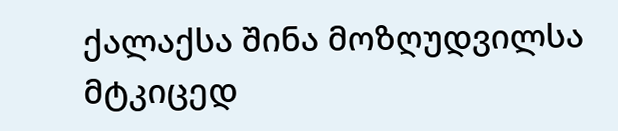ქალაქსა შინა მოზღუდვილსა მტკიცედ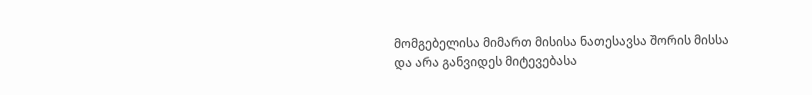მომგებელისა მიმართ მისისა ნათესავსა შორის მისსა და არა განვიდეს მიტევებასა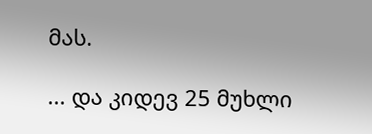მას.

... და კიდევ 25 მუხლი